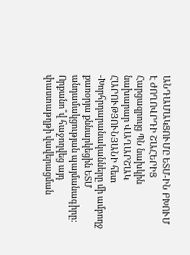ԱՆԴԱՄԱԿՑՈՒՄԸ ԵՏՄ-ԻՆ ԲԽՈՒՄ Է ԺՈՂՈՎՐԴԻ ՇԱՀԵՐԻՑ
Հարցազրույց ՊՆ նախկին նախարար ՎԱՂԱՐՇԱԿ ՀԱՐՈՒԹՅՈՒՆՅԱՆԻ հետ
-Խորհրդարանականները մի ամբողջ քառօրյա քննարկեցին ԵՏՄ անդամակցության պայմանագիրը: Որքանո՞վ հաջողվեց այդ փաստաթղթի վավերացման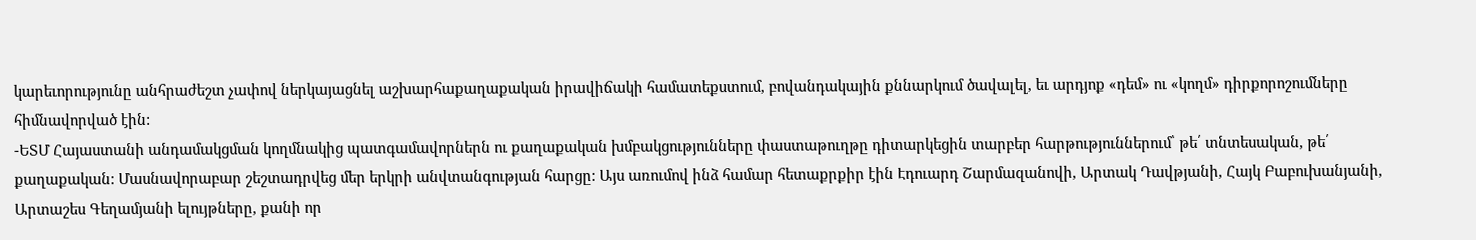կարեւորությունը անհրաժեշտ չափով ներկայացնել աշխարհաքաղաքական իրավիճակի համատեքստում, բովանդակային քննարկում ծավալել, եւ արդյոք «դեմ» ու «կողմ» դիրքորոշումները հիմնավորված էին:
-ԵՏՄ Հայաստանի անդամակցման կողմնակից պատգամավորներն ու քաղաքական խմբակցությունները փաստաթուղթը դիտարկեցին տարբեր հարթություններում՝ թե՛ տնտեսական, թե՛ քաղաքական: Մասնավորաբար շեշտադրվեց մեր երկրի անվտանգության հարցը: Այս առումով ինձ համար հետաքրքիր էին Էդուարդ Շարմազանովի, Արտակ Դավթյանի, Հայկ Բաբուխանյանի, Արտաշես Գեղամյանի ելույթները, քանի որ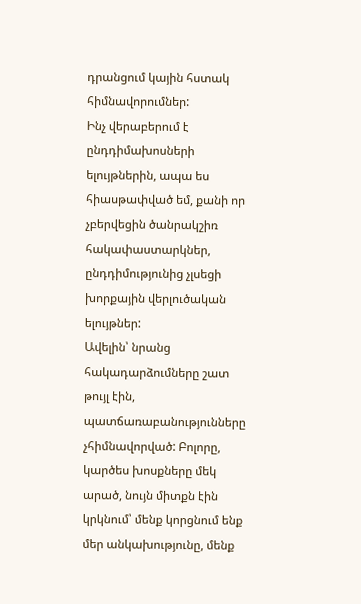դրանցում կային հստակ հիմնավորումներ:
Ինչ վերաբերում է ընդդիմախոսների ելույթներին, ապա ես հիասթափված եմ, քանի որ չբերվեցին ծանրակշիռ հակափաստարկներ, ընդդիմությունից չլսեցի խորքային վերլուծական ելույթներ:
Ավելին՝ նրանց հակադարձումները շատ թույլ էին, պատճառաբանությունները չհիմնավորված: Բոլորը, կարծես խոսքները մեկ արած, նույն միտքն էին կրկնում՝ մենք կորցնում ենք մեր անկախությունը, մենք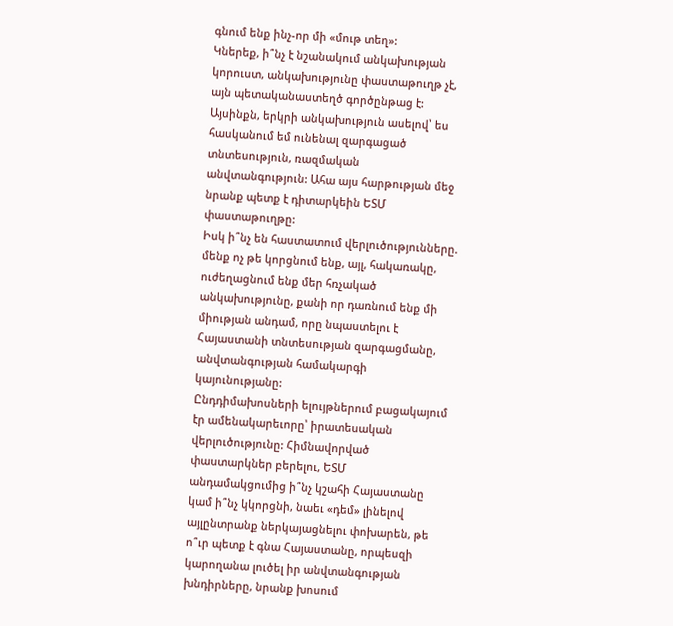գնում ենք ինչ-որ մի «մութ տեղ»:
Կներեք, ի՞նչ է նշանակում անկախության կորուստ, անկախությունը փաստաթուղթ չէ, այն պետականաստեղծ գործընթաց է: Այսինքն, երկրի անկախություն ասելով՝ ես հասկանում եմ ունենալ զարգացած տնտեսություն, ռազմական անվտանգություն: Ահա այս հարթության մեջ նրանք պետք է դիտարկեին ԵՏՄ փաստաթուղթը:
Իսկ ի՞նչ են հաստատում վերլուծությունները. մենք ոչ թե կորցնում ենք, այլ, հակառակը, ուժեղացնում ենք մեր հռչակած անկախությունը, քանի որ դառնում ենք մի միության անդամ, որը նպաստելու է Հայաստանի տնտեսության զարգացմանը, անվտանգության համակարգի կայունությանը:
Ընդդիմախոսների ելույթներում բացակայում էր ամենակարեւորը՝ իրատեսական վերլուծությունը: Հիմնավորված փաստարկներ բերելու, ԵՏՄ անդամակցումից ի՞նչ կշահի Հայաստանը կամ ի՞նչ կկորցնի, նաեւ «դեմ» լինելով այլընտրանք ներկայացնելու փոխարեն, թե ո՞ւր պետք է գնա Հայաստանը, որպեսզի կարողանա լուծել իր անվտանգության խնդիրները, նրանք խոսում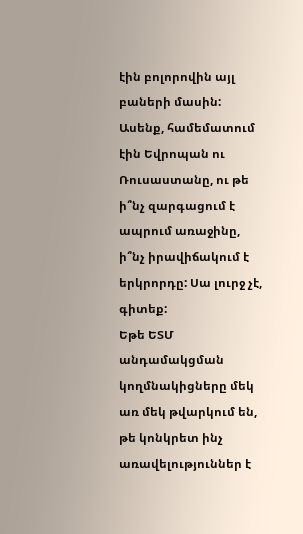էին բոլորովին այլ բաների մասին: Ասենք, համեմատում էին Եվրոպան ու Ռուսաստանը, ու թե ի՞նչ զարգացում է ապրում առաջինը, ի՞նչ իրավիճակում է երկրորդը: Սա լուրջ չէ, գիտեք:
Եթե ԵՏՄ անդամակցման կողմնակիցները մեկ առ մեկ թվարկում են, թե կոնկրետ ինչ առավելություններ է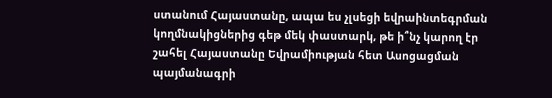ստանում Հայաստանը, ապա ես չլսեցի եվրաինտեգրման կողմնակիցներից գեթ մեկ փաստարկ, թե ի՞նչ կարող էր շահել Հայաստանը Եվրամիության հետ Ասոցացման պայմանագրի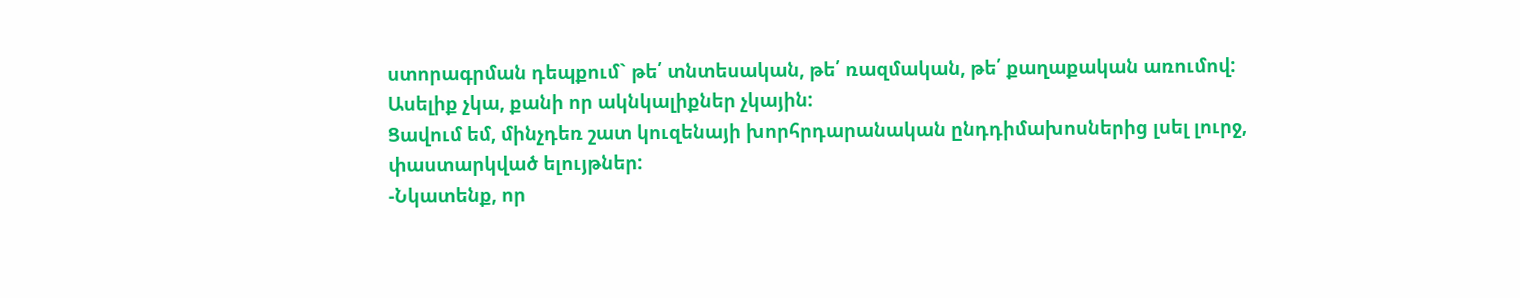ստորագրման դեպքում` թե՛ տնտեսական, թե՛ ռազմական, թե՛ քաղաքական առումով: Ասելիք չկա, քանի որ ակնկալիքներ չկային:
Ցավում եմ, մինչդեռ շատ կուզենայի խորհրդարանական ընդդիմախոսներից լսել լուրջ, փաստարկված ելույթներ:
-Նկատենք, որ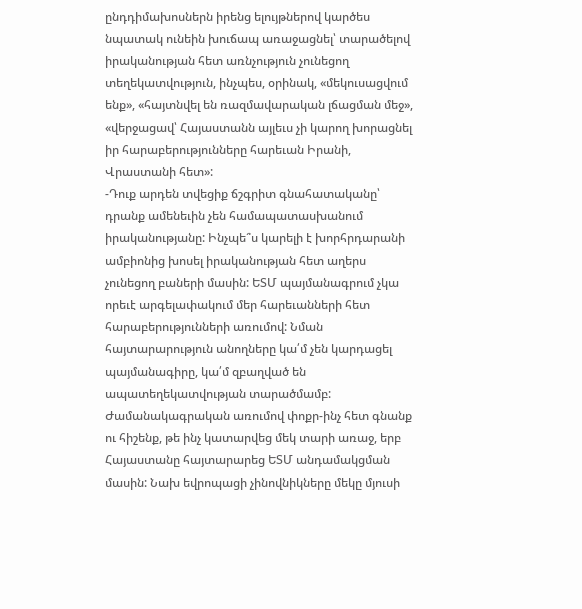ընդդիմախոսներն իրենց ելույթներով կարծես նպատակ ունեին խուճապ առաջացնել՝ տարածելով իրականության հետ առնչություն չունեցող տեղեկատվություն, ինչպես, օրինակ, «մեկուսացվում ենք», «հայտնվել են ռազմավարական լճացման մեջ», «վերջացավ՝ Հայաստանն այլեւս չի կարող խորացնել իր հարաբերությունները հարեւան Իրանի, Վրաստանի հետ»:
-Դուք արդեն տվեցիք ճշգրիտ գնահատականը՝ դրանք ամենեւին չեն համապատասխանում իրականությանը: Ինչպե՞ս կարելի է խորհրդարանի ամբիոնից խոսել իրականության հետ աղերս չունեցող բաների մասին: ԵՏՄ պայմանագրում չկա որեւէ արգելափակում մեր հարեւանների հետ հարաբերությունների առումով: Նման հայտարարություն անողները կա՛մ չեն կարդացել պայմանագիրը, կա՛մ զբաղված են ապատեղեկատվության տարածմամբ:
Ժամանակագրական առումով փոքր-ինչ հետ գնանք ու հիշենք, թե ինչ կատարվեց մեկ տարի առաջ, երբ Հայաստանը հայտարարեց ԵՏՄ անդամակցման մասին: Նախ եվրոպացի չինովնիկները մեկը մյուսի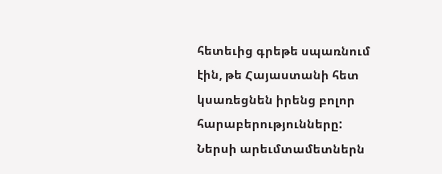հետեւից գրեթե սպառնում էին, թե Հայաստանի հետ կսառեցնեն իրենց բոլոր հարաբերությունները: Ներսի արեւմտամետներն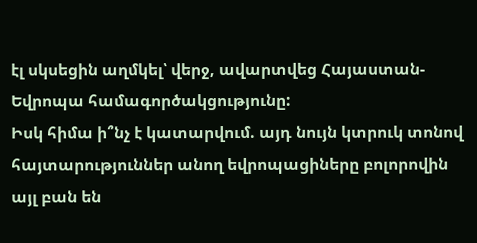էլ սկսեցին աղմկել՝ վերջ, ավարտվեց Հայաստան-Եվրոպա համագործակցությունը:
Իսկ հիմա ի՞նչ է կատարվում. այդ նույն կտրուկ տոնով հայտարություններ անող եվրոպացիները բոլորովին այլ բան են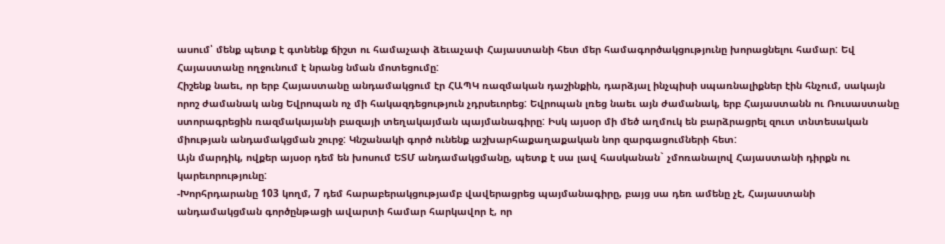ասում՝ մենք պետք է գտնենք ճիշտ ու համաչափ ձեւաչափ Հայաստանի հետ մեր համագործակցությունը խորացնելու համար: Եվ Հայաստանը ողջունում է նրանց նման մոտեցումը:
Հիշենք նաեւ, որ երբ Հայաստանը անդամակցում էր ՀԱՊԿ ռազմական դաշինքին, դարձյալ ինչպիսի սպառնալիքներ էին հնչում, սակայն որոշ ժամանակ անց Եվրոպան ոչ մի հակազդեցություն չդրսեւորեց: Եվրոպան լռեց նաեւ այն ժամանակ, երբ Հայաստանն ու Ռուսաստանը ստորագրեցին ռազմակայանի բազայի տեղակայման պայմանագիրը: Իսկ այսօր մի մեծ աղմուկ են բարձրացրել զուտ տնտեսական միության անդամակցման շուրջ: Կնշանակի գործ ունենք աշխարհաքաղաքական նոր զարգացումների հետ:
Այն մարդիկ, ովքեր այսօր դեմ են խոսում ԵՏՄ անդամակցմանը, պետք է սա լավ հասկանան` չմոռանալով Հայաստանի դիրքն ու կարեւորությունը:
-Խորհրդարանը 103 կողմ, 7 դեմ հարաբերակցությամբ վավերացրեց պայմանագիրը, բայց սա դեռ ամենը չէ, Հայաստանի անդամակցման գործընթացի ավարտի համար հարկավոր է, որ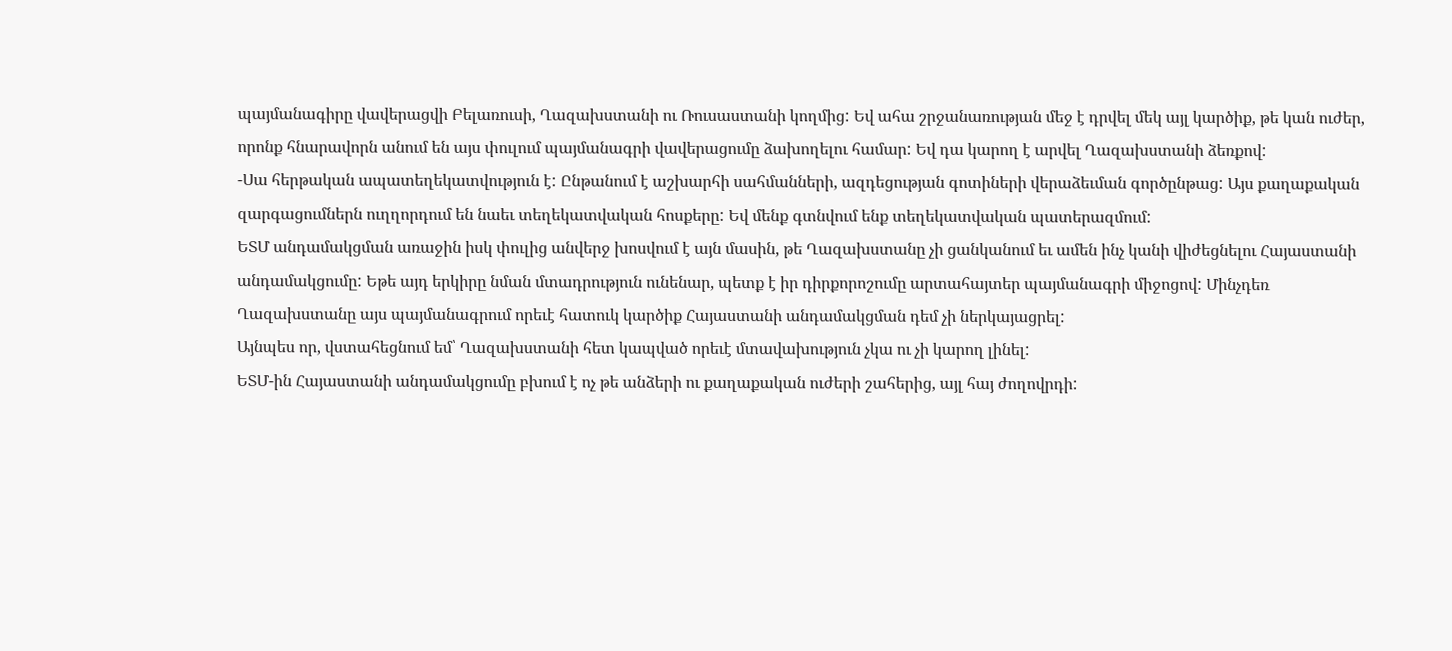պայմանագիրը վավերացվի Բելառուսի, Ղազախստանի ու Ռուսաստանի կողմից: Եվ ահա շրջանառության մեջ է դրվել մեկ այլ կարծիք, թե կան ուժեր, որոնք հնարավորն անում են այս փուլում պայմանագրի վավերացումը ձախողելու համար: Եվ դա կարող է արվել Ղազախստանի ձեռքով:
-Սա հերթական ապատեղեկատվություն է: Ընթանում է աշխարհի սահմանների, ազդեցության գոտիների վերաձեւման գործընթաց: Այս քաղաքական զարգացումներն ուղղորդում են նաեւ տեղեկատվական հոսքերը: Եվ մենք գտնվում ենք տեղեկատվական պատերազմում:
ԵՏՄ անդամակցման առաջին իսկ փուլից անվերջ խոսվում է այն մասին, թե Ղազախստանը չի ցանկանում եւ ամեն ինչ կանի վիժեցնելու Հայաստանի անդամակցումը: Եթե այդ երկիրը նման մտադրություն ունենար, պետք է իր դիրքորոշումը արտահայտեր պայմանագրի միջոցով: Մինչդեռ Ղազախստանը այս պայմանագրում որեւէ հատուկ կարծիք Հայաստանի անդամակցման դեմ չի ներկայացրել:
Այնպես որ, վստահեցնում եմ՝ Ղազախստանի հետ կապված որեւէ մտավախություն չկա ու չի կարող լինել:
ԵՏՄ-ին Հայաստանի անդամակցումը բխում է ոչ թե անձերի ու քաղաքական ուժերի շահերից, այլ հայ ժողովրդի: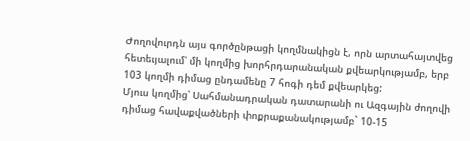Ժողովուրդն այս գործընթացի կողմնակիցն է, որն արտահայտվեց հետեւյալում՝ մի կողմից խորհրդարանական քվեարկությամբ, երբ 103 կողմի դիմաց ընդամենը 7 հոգի դեմ քվեարկեց:
Մյուս կողմից՝ Սահմանադրական դատարանի ու Ազգային ժողովի դիմաց հավաքվածների փոքրաքանակությամբ` 10-15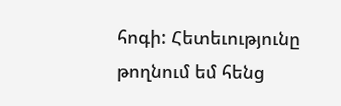հոգի: Հետեւությունը թողնում եմ հենց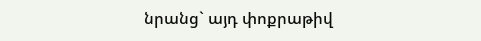նրանց` այդ փոքրաթիվ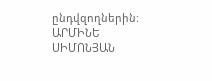ընդվզողներին:
ԱՐՄԻՆԵ ՍԻՄՈՆՅԱՆ